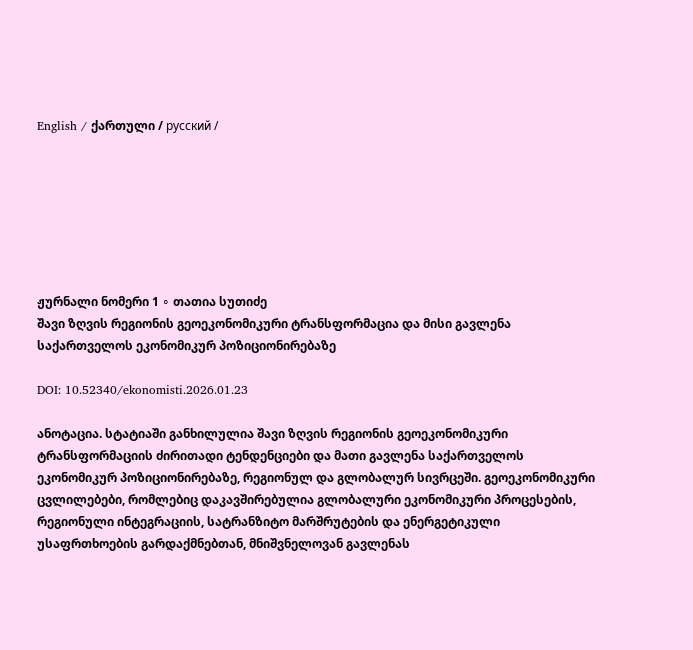English / ქართული / русский /







ჟურნალი ნომერი 1 ∘ თათია სუთიძე
შავი ზღვის რეგიონის გეოეკონომიკური ტრანსფორმაცია და მისი გავლენა საქართველოს ეკონომიკურ პოზიციონირებაზე

DOI: 10.52340/ekonomisti.2026.01.23

ანოტაცია. სტატიაში განხილულია შავი ზღვის რეგიონის გეოეკონომიკური ტრანსფორმაციის ძირითადი ტენდენციები და მათი გავლენა საქართველოს ეკონომიკურ პოზიციონირებაზე, რეგიონულ და გლობალურ სივრცეში. გეოეკონომიკური ცვლილებები, რომლებიც დაკავშირებულია გლობალური ეკონომიკური პროცესების, რეგიონული ინტეგრაციის, სატრანზიტო მარშრუტების და ენერგეტიკული უსაფრთხოების გარდაქმნებთან, მნიშვნელოვან გავლენას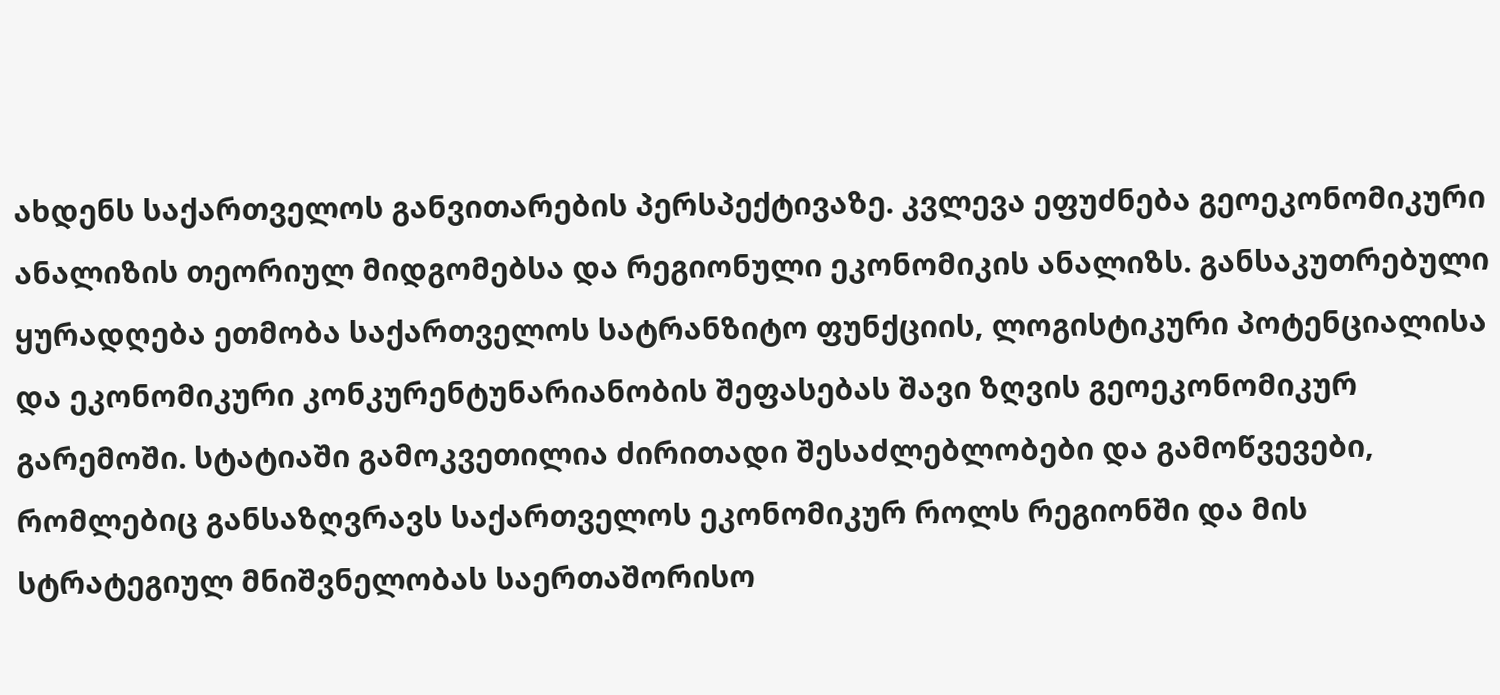ახდენს საქართველოს განვითარების პერსპექტივაზე. კვლევა ეფუძნება გეოეკონომიკური ანალიზის თეორიულ მიდგომებსა და რეგიონული ეკონომიკის ანალიზს. განსაკუთრებული ყურადღება ეთმობა საქართველოს სატრანზიტო ფუნქციის, ლოგისტიკური პოტენციალისა და ეკონომიკური კონკურენტუნარიანობის შეფასებას შავი ზღვის გეოეკონომიკურ გარემოში. სტატიაში გამოკვეთილია ძირითადი შესაძლებლობები და გამოწვევები, რომლებიც განსაზღვრავს საქართველოს ეკონომიკურ როლს რეგიონში და მის სტრატეგიულ მნიშვნელობას საერთაშორისო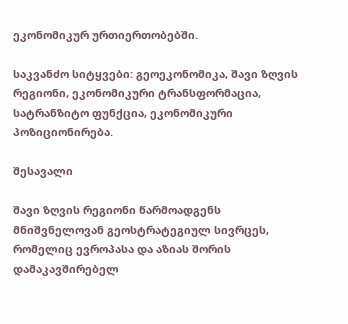ეკონომიკურ ურთიერთობებში.

საკვანძო სიტყვები: გეოეკონომიკა, შავი ზღვის რეგიონი, ეკონომიკური ტრანსფორმაცია, სატრანზიტო ფუნქცია, ეკონომიკური პოზიციონირება.

შესავალი

შავი ზღვის რეგიონი წარმოადგენს მნიშვნელოვან გეოსტრატეგიულ სივრცეს, რომელიც ევროპასა და აზიას შორის დამაკავშირებელ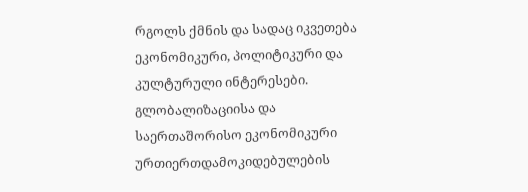რგოლს ქმნის და სადაც იკვეთება ეკონომიკური, პოლიტიკური და კულტურული ინტერესები. გლობალიზაციისა და საერთაშორისო ეკონომიკური ურთიერთდამოკიდებულების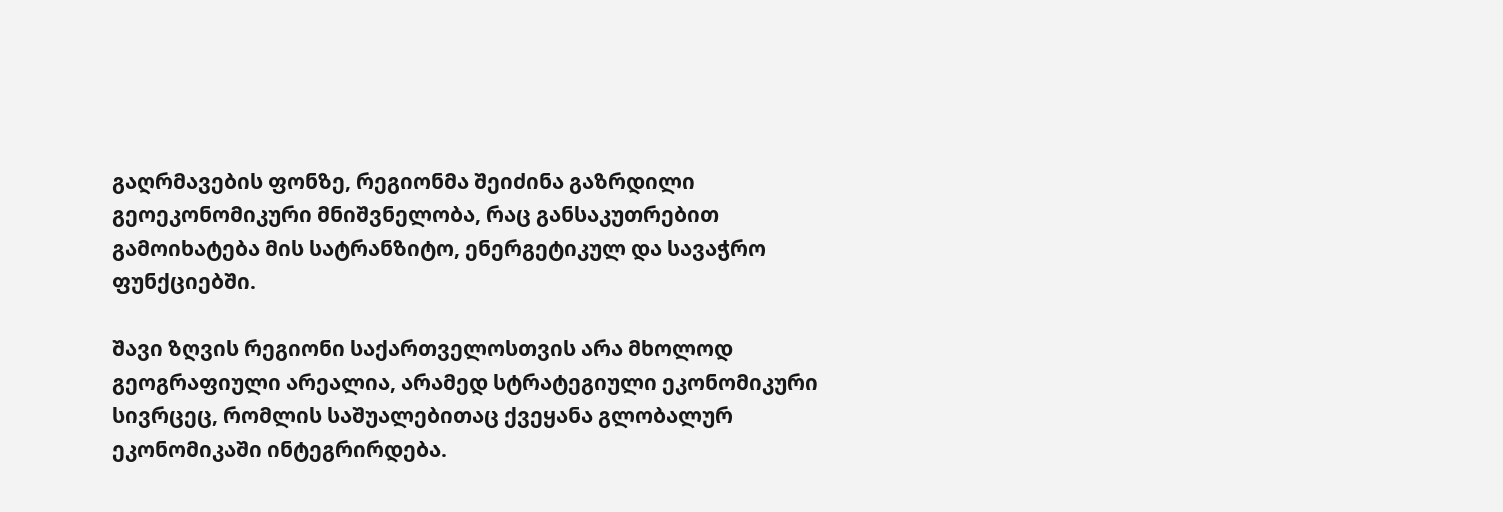გაღრმავების ფონზე, რეგიონმა შეიძინა გაზრდილი გეოეკონომიკური მნიშვნელობა, რაც განსაკუთრებით გამოიხატება მის სატრანზიტო, ენერგეტიკულ და სავაჭრო ფუნქციებში.

შავი ზღვის რეგიონი საქართველოსთვის არა მხოლოდ გეოგრაფიული არეალია, არამედ სტრატეგიული ეკონომიკური სივრცეც, რომლის საშუალებითაც ქვეყანა გლობალურ ეკონომიკაში ინტეგრირდება.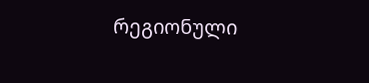რეგიონული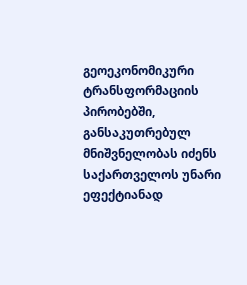გეოეკონომიკური ტრანსფორმაციის პირობებში, განსაკუთრებულ მნიშვნელობას იძენს საქართველოს უნარი ეფექტიანად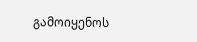გამოიყენოს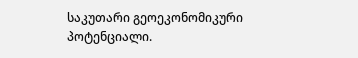საკუთარი გეოეკონომიკური პოტენციალი.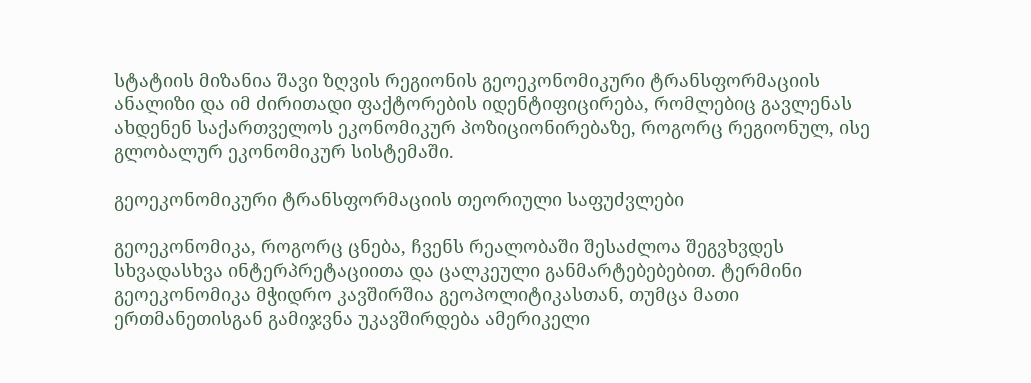სტატიის მიზანია შავი ზღვის რეგიონის გეოეკონომიკური ტრანსფორმაციის ანალიზი და იმ ძირითადი ფაქტორების იდენტიფიცირება, რომლებიც გავლენას ახდენენ საქართველოს ეკონომიკურ პოზიციონირებაზე, როგორც რეგიონულ, ისე გლობალურ ეკონომიკურ სისტემაში.

გეოეკონომიკური ტრანსფორმაციის თეორიული საფუძვლები

გეოეკონომიკა, როგორც ცნება, ჩვენს რეალობაში შესაძლოა შეგვხვდეს სხვადასხვა ინტერპრეტაციითა და ცალკეული განმარტებებებით. ტერმინი გეოეკონომიკა მჭიდრო კავშირშია გეოპოლიტიკასთან, თუმცა მათი ერთმანეთისგან გამიჯვნა უკავშირდება ამერიკელი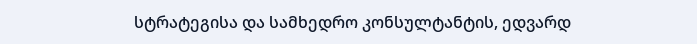სტრატეგისა და სამხედრო კონსულტანტის, ედვარდ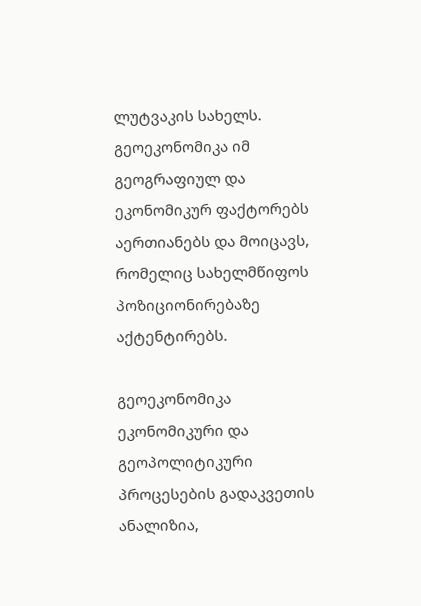ლუტვაკის სახელს. გეოეკონომიკა იმ გეოგრაფიულ და ეკონომიკურ ფაქტორებს აერთიანებს და მოიცავს, რომელიც სახელმწიფოს პოზიციონირებაზე აქტენტირებს.

გეოეკონომიკა ეკონომიკური და გეოპოლიტიკური პროცესების გადაკვეთის ანალიზია,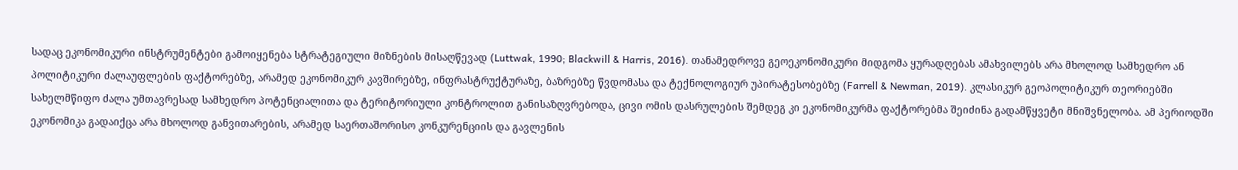სადაც ეკონომიკური ინსტრუმენტები გამოიყენება სტრატეგიული მიზნების მისაღწევად (Luttwak, 1990; Blackwill & Harris, 2016). თანამედროვე გეოეკონომიკური მიდგომა ყურადღებას ამახვილებს არა მხოლოდ სამხედრო ან პოლიტიკური ძალაუფლების ფაქტორებზე, არამედ ეკონომიკურ კავშირებზე, ინფრასტრუქტურაზე, ბაზრებზე წვდომასა და ტექნოლოგიურ უპირატესობებზე (Farrell & Newman, 2019). კლასიკურ გეოპოლიტიკურ თეორიებში სახელმწიფო ძალა უმთავრესად სამხედრო პოტენციალითა და ტერიტორიული კონტროლით განისაზღვრებოდა, ცივი ომის დასრულების შემდეგ კი ეკონომიკურმა ფაქტორებმა შეიძინა გადამწყვეტი მნიშვნელობა. ამ პერიოდში ეკონომიკა გადაიქცა არა მხოლოდ განვითარების, არამედ საერთაშორისო კონკურენციის და გავლენის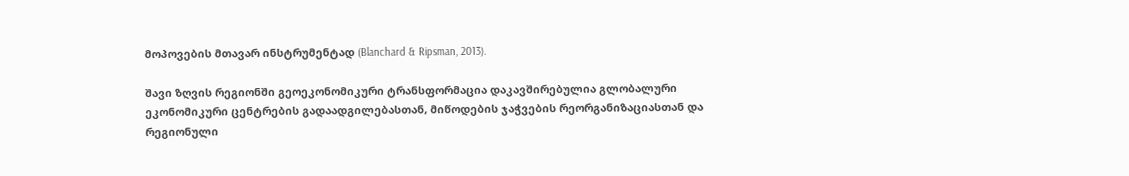მოპოვების მთავარ ინსტრუმენტად (Blanchard & Ripsman, 2013).

შავი ზღვის რეგიონში გეოეკონომიკური ტრანსფორმაცია დაკავშირებულია გლობალური ეკონომიკური ცენტრების გადაადგილებასთან, მიწოდების ჯაჭვების რეორგანიზაციასთან და რეგიონული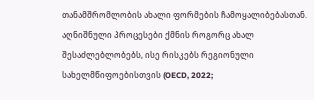თანამშრომლობის ახალი ფორმების ჩამოყალიბებასთან. აღნიშნული პროცესები ქმნის როგორც ახალ შესაძლებლობებს, ისე რისკებს რეგიონული სახელმწიფოებისთვის (OECD, 2022;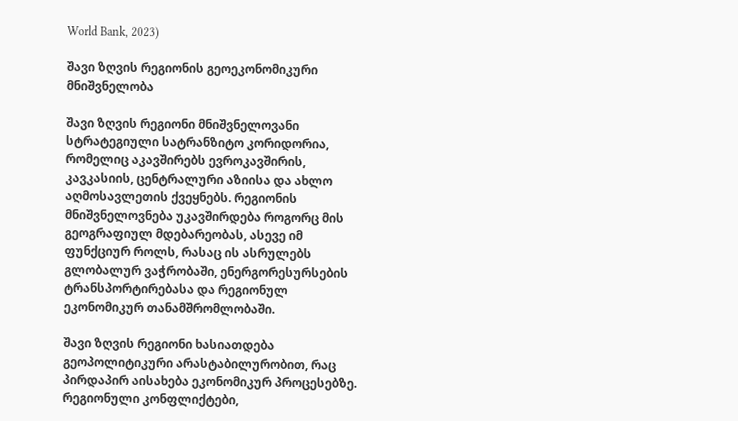World Bank, 2023)

შავი ზღვის რეგიონის გეოეკონომიკური მნიშვნელობა

შავი ზღვის რეგიონი მნიშვნელოვანი სტრატეგიული სატრანზიტო კორიდორია, რომელიც აკავშირებს ევროკავშირის, კავკასიის, ცენტრალური აზიისა და ახლო აღმოსავლეთის ქვეყნებს. რეგიონის მნიშვნელოვნება უკავშირდება როგორც მის გეოგრაფიულ მდებარეობას, ასევე იმ ფუნქციურ როლს, რასაც ის ასრულებს გლობალურ ვაჭრობაში, ენერგორესურსების ტრანსპორტირებასა და რეგიონულ ეკონომიკურ თანამშრომლობაში.

შავი ზღვის რეგიონი ხასიათდება გეოპოლიტიკური არასტაბილურობით, რაც პირდაპირ აისახება ეკონომიკურ პროცესებზე. რეგიონული კონფლიქტები,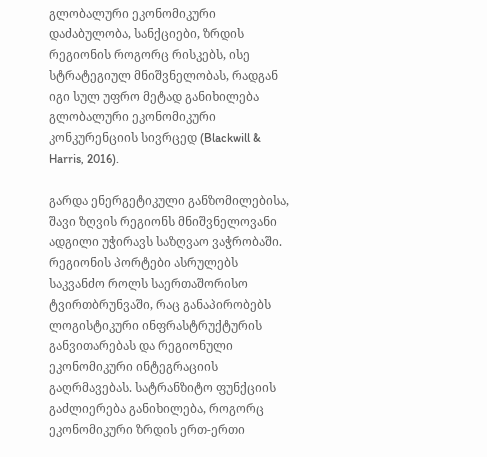გლობალური ეკონომიკური დაძაბულობა, სანქციები, ზრდის რეგიონის როგორც რისკებს, ისე სტრატეგიულ მნიშვნელობას, რადგან იგი სულ უფრო მეტად განიხილება გლობალური ეკონომიკური კონკურენციის სივრცედ (Blackwill & Harris, 2016).

გარდა ენერგეტიკული განზომილებისა, შავი ზღვის რეგიონს მნიშვნელოვანი ადგილი უჭირავს საზღვაო ვაჭრობაში. რეგიონის პორტები ასრულებს საკვანძო როლს საერთაშორისო ტვირთბრუნვაში, რაც განაპირობებს ლოგისტიკური ინფრასტრუქტურის განვითარებას და რეგიონული ეკონომიკური ინტეგრაციის გაღრმავებას. სატრანზიტო ფუნქციის გაძლიერება განიხილება, როგორც ეკონომიკური ზრდის ერთ-ერთი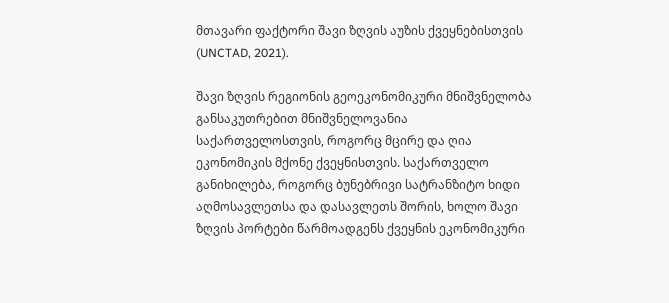მთავარი ფაქტორი შავი ზღვის აუზის ქვეყნებისთვის (UNCTAD, 2021).

შავი ზღვის რეგიონის გეოეკონომიკური მნიშვნელობა განსაკუთრებით მნიშვნელოვანია საქართველოსთვის, როგორც მცირე და ღია ეკონომიკის მქონე ქვეყნისთვის. საქართველო განიხილება, როგორც ბუნებრივი სატრანზიტო ხიდი აღმოსავლეთსა და დასავლეთს შორის, ხოლო შავი ზღვის პორტები წარმოადგენს ქვეყნის ეკონომიკური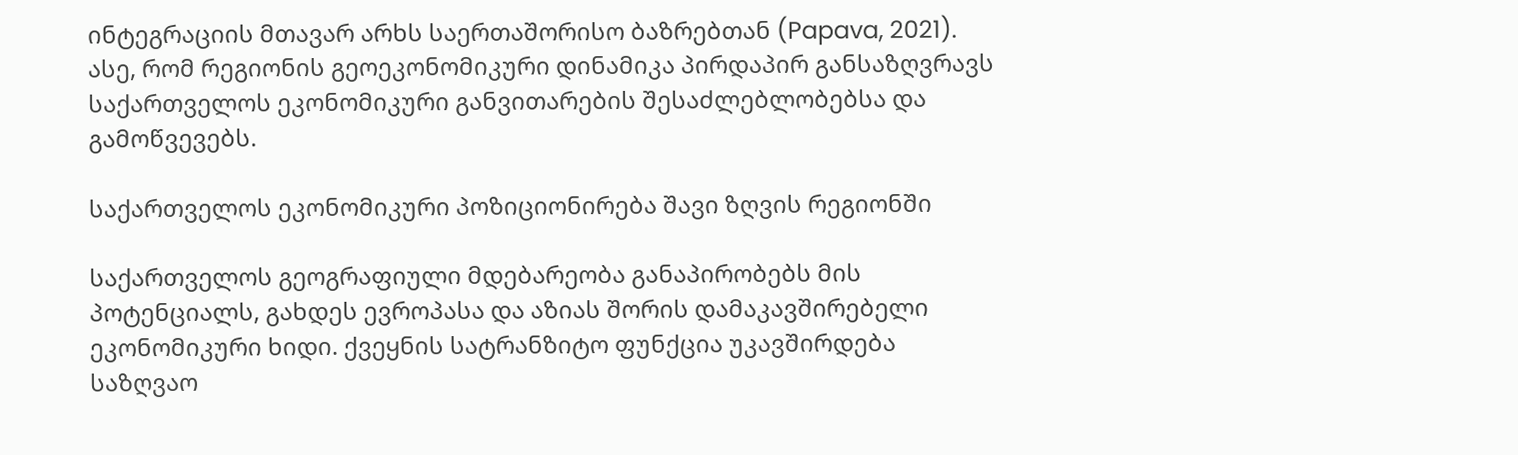ინტეგრაციის მთავარ არხს საერთაშორისო ბაზრებთან (Papava, 2021). ასე, რომ რეგიონის გეოეკონომიკური დინამიკა პირდაპირ განსაზღვრავს საქართველოს ეკონომიკური განვითარების შესაძლებლობებსა და გამოწვევებს.

საქართველოს ეკონომიკური პოზიციონირება შავი ზღვის რეგიონში

საქართველოს გეოგრაფიული მდებარეობა განაპირობებს მის პოტენციალს, გახდეს ევროპასა და აზიას შორის დამაკავშირებელი ეკონომიკური ხიდი. ქვეყნის სატრანზიტო ფუნქცია უკავშირდება საზღვაო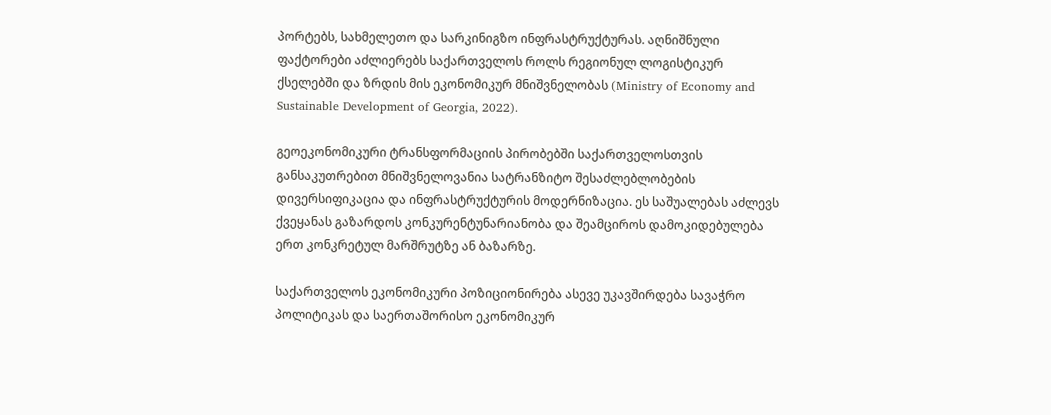პორტებს, სახმელეთო და სარკინიგზო ინფრასტრუქტურას. აღნიშნული ფაქტორები აძლიერებს საქართველოს როლს რეგიონულ ლოგისტიკურ ქსელებში და ზრდის მის ეკონომიკურ მნიშვნელობას (Ministry of Economy and Sustainable Development of Georgia, 2022).

გეოეკონომიკური ტრანსფორმაციის პირობებში საქართველოსთვის განსაკუთრებით მნიშვნელოვანია სატრანზიტო შესაძლებლობების დივერსიფიკაცია და ინფრასტრუქტურის მოდერნიზაცია. ეს საშუალებას აძლევს ქვეყანას გაზარდოს კონკურენტუნარიანობა და შეამციროს დამოკიდებულება ერთ კონკრეტულ მარშრუტზე ან ბაზარზე.

საქართველოს ეკონომიკური პოზიციონირება ასევე უკავშირდება სავაჭრო პოლიტიკას და საერთაშორისო ეკონომიკურ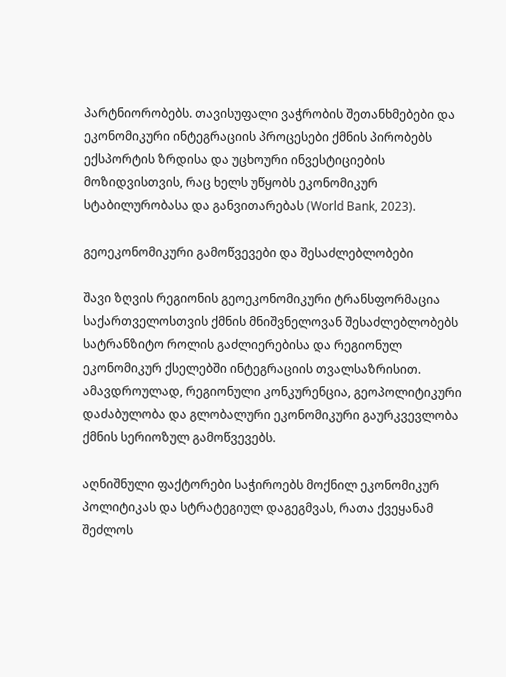პარტნიორობებს. თავისუფალი ვაჭრობის შეთანხმებები და ეკონომიკური ინტეგრაციის პროცესები ქმნის პირობებს ექსპორტის ზრდისა და უცხოური ინვესტიციების მოზიდვისთვის, რაც ხელს უწყობს ეკონომიკურ სტაბილურობასა და განვითარებას (World Bank, 2023).

გეოეკონომიკური გამოწვევები და შესაძლებლობები

შავი ზღვის რეგიონის გეოეკონომიკური ტრანსფორმაცია საქართველოსთვის ქმნის მნიშვნელოვან შესაძლებლობებს სატრანზიტო როლის გაძლიერებისა და რეგიონულ ეკონომიკურ ქსელებში ინტეგრაციის თვალსაზრისით. ამავდროულად, რეგიონული კონკურენცია, გეოპოლიტიკური დაძაბულობა და გლობალური ეკონომიკური გაურკვევლობა ქმნის სერიოზულ გამოწვევებს.

აღნიშნული ფაქტორები საჭიროებს მოქნილ ეკონომიკურ პოლიტიკას და სტრატეგიულ დაგეგმვას, რათა ქვეყანამ შეძლოს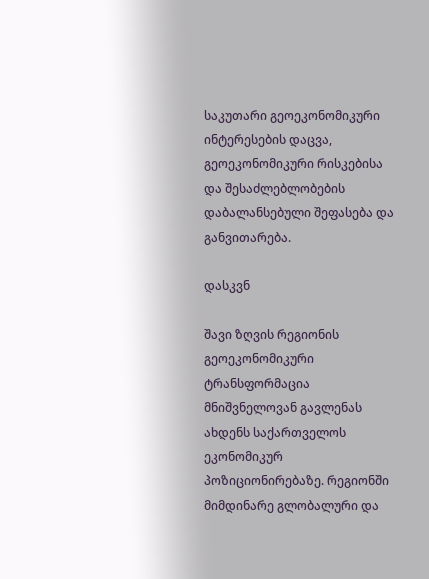საკუთარი გეოეკონომიკური ინტერესების დაცვა, გეოეკონომიკური რისკებისა და შესაძლებლობების დაბალანსებული შეფასება და განვითარება.

დასკვნ

შავი ზღვის რეგიონის გეოეკონომიკური ტრანსფორმაცია მნიშვნელოვან გავლენას ახდენს საქართველოს ეკონომიკურ პოზიციონირებაზე. რეგიონში მიმდინარე გლობალური და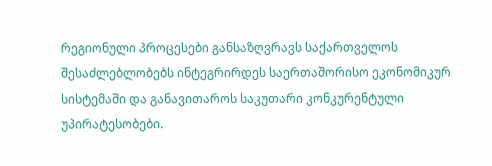რეგიონული პროცესები განსაზღვრავს საქართველოს შესაძლებლობებს ინტეგრირდეს საერთაშორისო ეკონომიკურ სისტემაში და განავითაროს საკუთარი კონკურენტული უპირატესობები.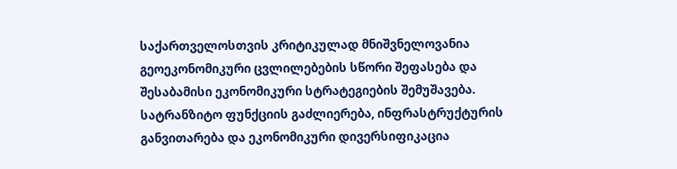საქართველოსთვის კრიტიკულად მნიშვნელოვანია გეოეკონომიკური ცვლილებების სწორი შეფასება და შესაბამისი ეკონომიკური სტრატეგიების შემუშავება. სატრანზიტო ფუნქციის გაძლიერება, ინფრასტრუქტურის განვითარება და ეკონომიკური დივერსიფიკაცია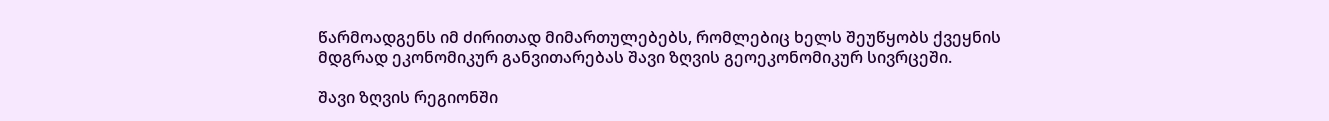წარმოადგენს იმ ძირითად მიმართულებებს, რომლებიც ხელს შეუწყობს ქვეყნის მდგრად ეკონომიკურ განვითარებას შავი ზღვის გეოეკონომიკურ სივრცეში.

შავი ზღვის რეგიონში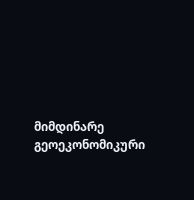მიმდინარე გეოეკონომიკური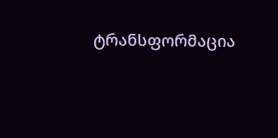ტრანსფორმაცია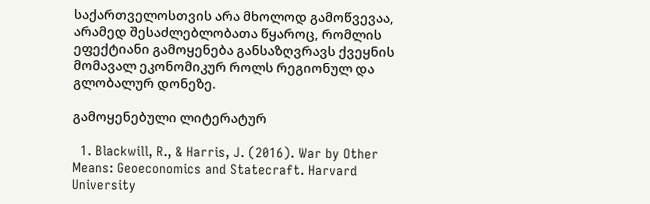საქართველოსთვის არა მხოლოდ გამოწვევაა, არამედ შესაძლებლობათა წყაროც, რომლის ეფექტიანი გამოყენება განსაზღვრავს ქვეყნის მომავალ ეკონომიკურ როლს რეგიონულ და გლობალურ დონეზე.

გამოყენებული ლიტერატურ

  1. Blackwill, R., & Harris, J. (2016). War by Other Means: Geoeconomics and Statecraft. Harvard University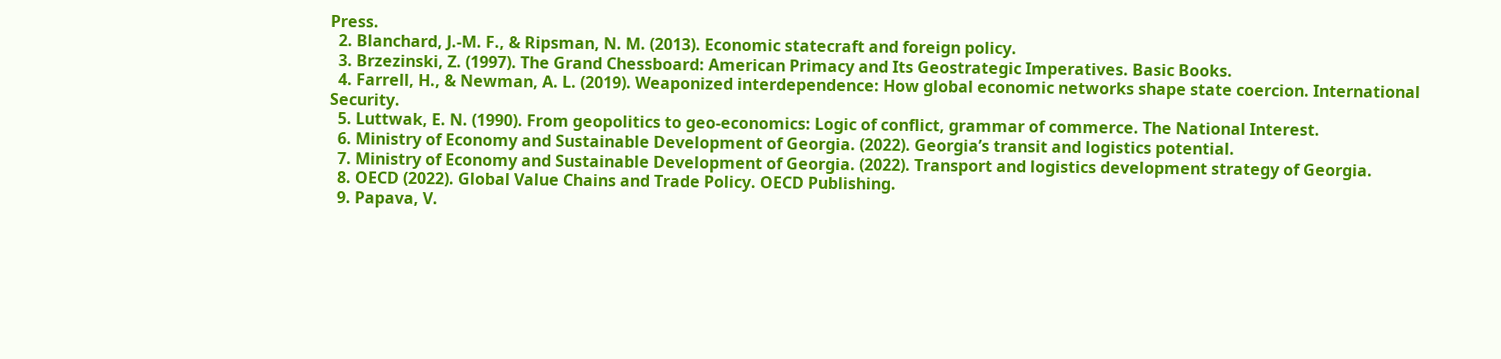Press.
  2. Blanchard, J.-M. F., & Ripsman, N. M. (2013). Economic statecraft and foreign policy.
  3. Brzezinski, Z. (1997). The Grand Chessboard: American Primacy and Its Geostrategic Imperatives. Basic Books.
  4. Farrell, H., & Newman, A. L. (2019). Weaponized interdependence: How global economic networks shape state coercion. International Security.
  5. Luttwak, E. N. (1990). From geopolitics to geo-economics: Logic of conflict, grammar of commerce. The National Interest.
  6. Ministry of Economy and Sustainable Development of Georgia. (2022). Georgia’s transit and logistics potential.
  7. Ministry of Economy and Sustainable Development of Georgia. (2022). Transport and logistics development strategy of Georgia.
  8. OECD (2022). Global Value Chains and Trade Policy. OECD Publishing.
  9. Papava, V.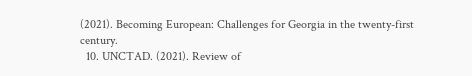(2021). Becoming European: Challenges for Georgia in the twenty-first century.
  10. UNCTAD. (2021). Review of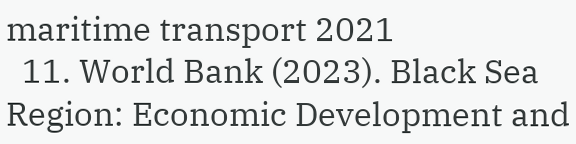maritime transport 2021
  11. World Bank (2023). Black Sea Region: Economic Development and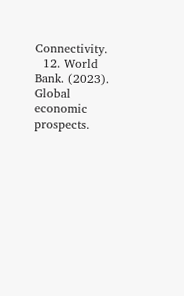Connectivity.
  12. World Bank. (2023). Global economic prospects.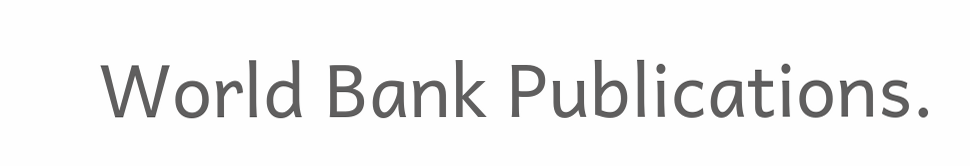World Bank Publications.